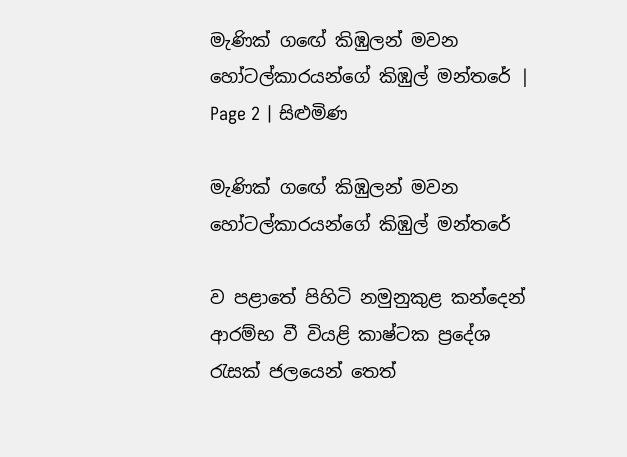මැණික් ගඟේ කිඹුලන් මවන හෝටල්කාරයන්ගේ කිඹුල් මන්තරේ | Page 2 | සිළුමිණ

මැණික් ගඟේ කිඹුලන් මවන හෝටල්කාරයන්ගේ කිඹුල් මන්තරේ

ව පළාතේ පිහිටි නමුනුකුළ කන්දෙන් ආරම්භ වී වියළි කාෂ්ටක ප්‍රදේශ රැසක් ජලයෙන් තෙත්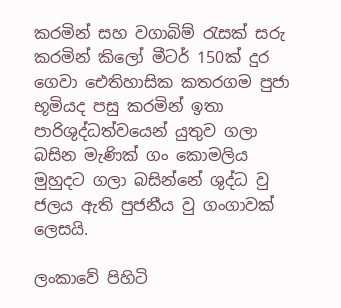කරමින් සහ වගාබිම් රැසක් සරු කරමින් කිලෝ මීටර් 150ක් දුර ගෙවා ඓතිහාසික කතරගම පුජා භූමියද පසු කරමින් ඉතා පාරිශුද්ධත්වයෙන් යුතුව ගලා බසින මැණික් ගං කොමලිය මුහුදට ගලා බසින්නේ ශුද්ධ වු ජලය ඇති පුජනීය වු ගංගාවක් ලෙසයි.

ලංකාවේ පිහිටි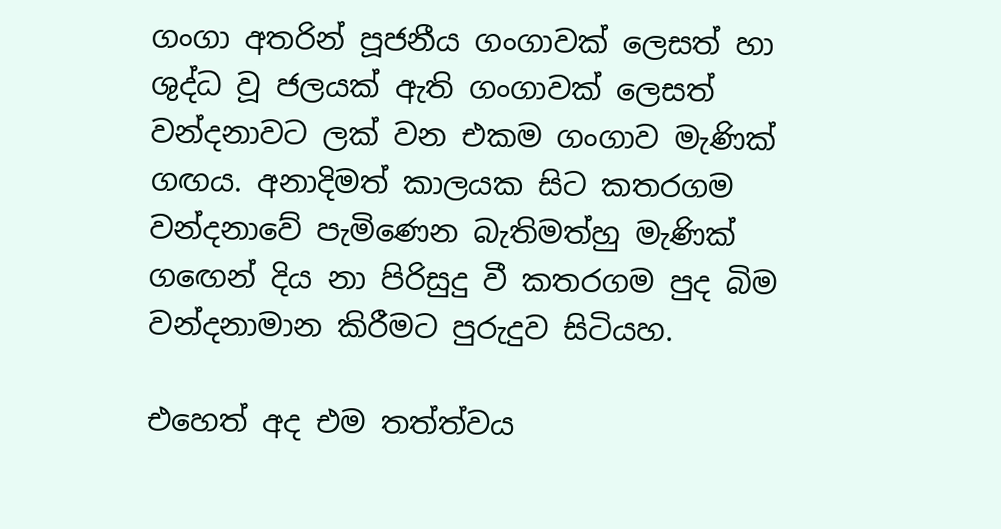ගංගා අතරින් පූජනීය ගංගාවක් ලෙසත් හා ශුද්ධ වූ ජලයක් ඇති ගංගාවක් ලෙසත් වන්දනාවට ලක් වන එකම ගංගාව මැණික් ගඟය. අනාදිමත් කාලයක සිට කතරගම වන්දනාවේ පැමිණෙන බැතිමත්හු මැණික් ගඟෙන් දිය නා පිරිසුදු වී කතරගම පුද බිම වන්දනාමාන කිරීමට පුරුදුව සිටියහ.

එහෙත් අද එම තත්ත්වය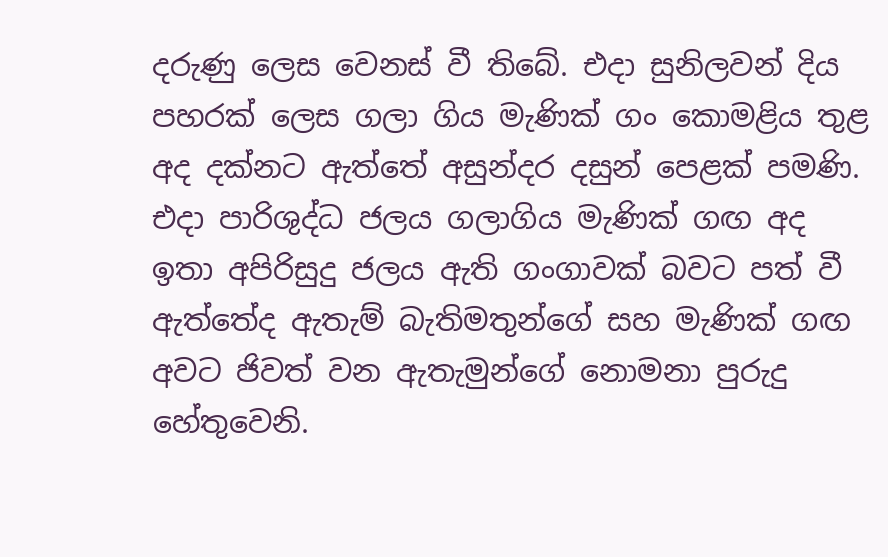දරුණු ලෙස වෙනස් වී තිබේ. එදා සුනිලවන් දිය පහරක් ලෙස ගලා ගිය මැණික් ගං කොමළිය තුළ අද දක්නට ඇත්තේ අසුන්දර දසුන් පෙළක් පමණි. එදා පාරිශුද්ධ ජලය ගලාගිය මැණික් ගඟ අද ඉතා අපිරිසුදු ජලය ඇති ගංගාවක් බවට පත් වී ඇත්තේද ඇතැම් බැතිමතුන්ගේ සහ මැණික් ගඟ අවට ජිවත් වන ඇතැමුන්ගේ නොමනා පුරුදු හේතුවෙනි.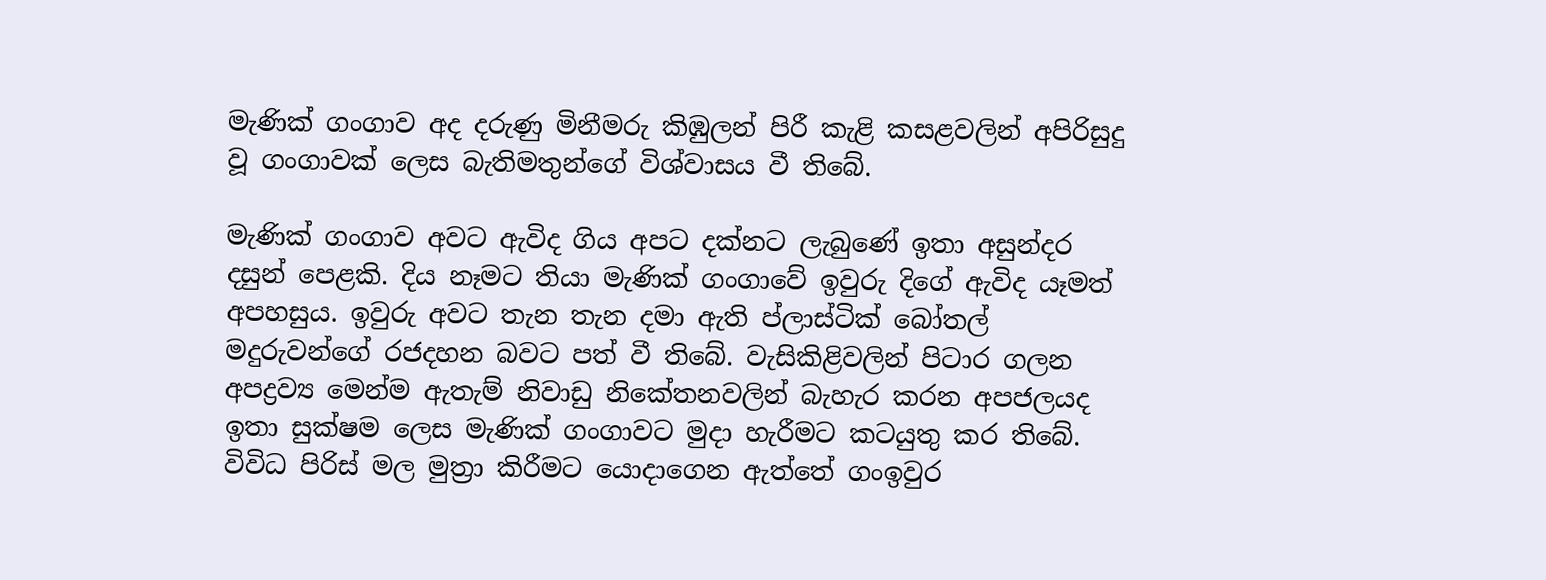මැණික් ගංගාව අද දරුණු මිනීමරු කිඹුලන් පිරී කැළි කසළවලින් අපිරිසුදු වූ ගංගාවක් ලෙස බැතිමතුන්ගේ විශ්වාසය වී තිබේ.

මැණික් ගංගාව අවට ඇවිද ගිය අපට දක්නට ලැබුණේ ඉතා අසුන්දර දසුන් පෙළකි. දිය නෑමට තියා මැණික් ගංගාවේ ඉවුරු දිගේ ඇවිද යෑමත් අපහසුය. ඉවුරු අවට තැන තැන දමා ඇති ප්ලාස්ටික් බෝතල් මදුරුවන්ගේ රජදහන බවට පත් වී තිබේ. වැසිකිළිවලින් පිටාර ගලන අපද්‍රව්‍ය මෙන්ම ඇතැම් නිවාඩු නිකේතනවලින් බැහැර කරන අපජලයද ඉතා සුක්ෂම ලෙස මැණික් ගංගාවට මුදා හැරීමට කටයුතු කර තිබේ. විවිධ පිරිස් මල මුත්‍රා කිරීමට යොදාගෙන ඇත්තේ ගංඉවුර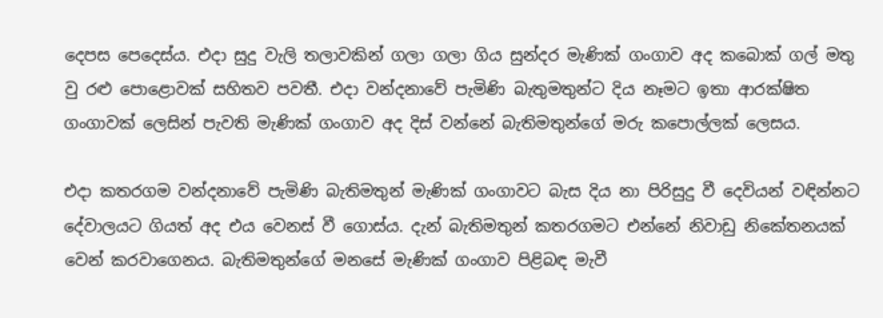දෙපස පෙදෙස්ය. එදා සුදු වැලි තලාවකින් ගලා ගලා ගිය සුන්දර මැණික් ගංගාව අද කබොක් ගල් මතු වු රළු පොළොවක් සහිතව පවතී. එදා වන්දනාවේ පැමිණි බැතුමතුන්ට දිය නෑමට ඉතා ආරක්ෂිත ගංගාවක් ලෙසින් පැවති මැණික් ගංගාව අද දිස් වන්නේ බැතිමතුන්ගේ මරු කපොල්ලක් ලෙසය.

එදා කතරගම වන්දනාවේ පැමිණි බැතිමතුන් මැණික් ගංගාවට බැස දිය නා පිරිසුදු වී දෙවියන් වඳින්නට දේවාලයට ගියත් අද එය වෙනස් වී ගොස්ය. දැන් බැතිමතුන් කතරගමට එන්නේ නිවාඩු නිකේතනයක් වෙන් කරවාගෙනය. බැතිමතුන්ගේ මනසේ මැණික් ගංගාව පිළිබඳ මැවී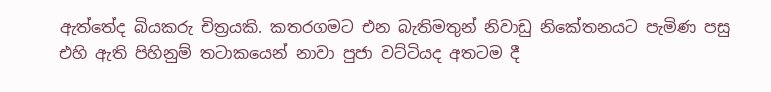ඇත්තේද බියකරු චිත්‍රයකි. කතරගමට එන බැතිමතුන් නිවාඩු නිකේතනයට පැමිණ පසු එහි ඇති පිහිනුම් තටාකයෙන් නාවා පුජා වට්ටියද අතටම දී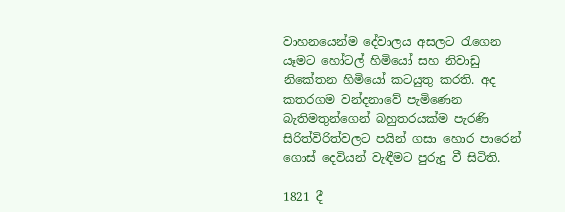වාහනයෙන්ම දේවාලය අසලට රැගෙන යෑමට හෝටල් හිමියෝ සහ නිවාඩු නිකේතන හිමියෝ කටයුතු කරති. අද කතරගම වන්දනාවේ පැමිණෙන බැතිමතුන්ගෙන් බහුතරයක්ම පැරණි සිරිත්විරිත්වලට පයින් ගසා හොර පාරෙන් ගොස් දෙවියන් වැඳීමට පුරුදු වී සිටිති.

1821 දී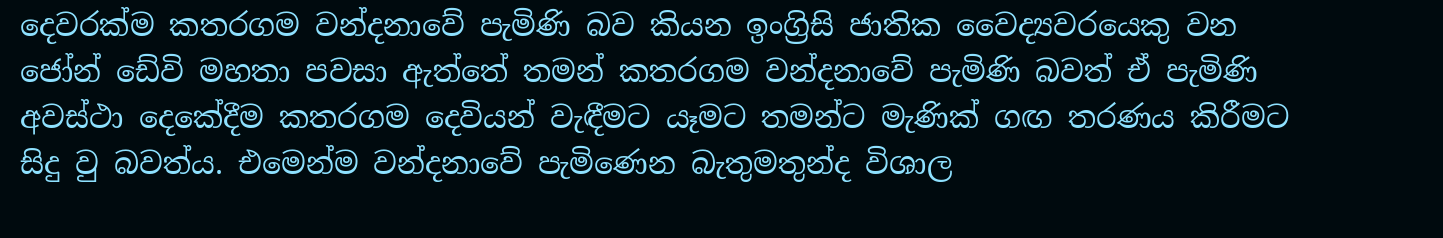දෙවරක්ම කතරගම වන්දනාවේ පැමිණි බව කියන ඉංග්‍රිසි ජාතික වෛද්‍යවරයෙකු වන ජෝන් ඩේවි මහතා පවසා ඇත්තේ තමන් කතරගම වන්දනාවේ පැමිණි බවත් ඒ පැමිණි අවස්ථා දෙකේදීම කතරගම දෙවියන් වැඳීමට යෑමට තමන්ට මැණික් ගඟ තරණය කිරීමට සිදු වු බවත්ය. එමෙන්ම වන්දනාවේ පැමිණෙන බැතුමතුන්ද විශාල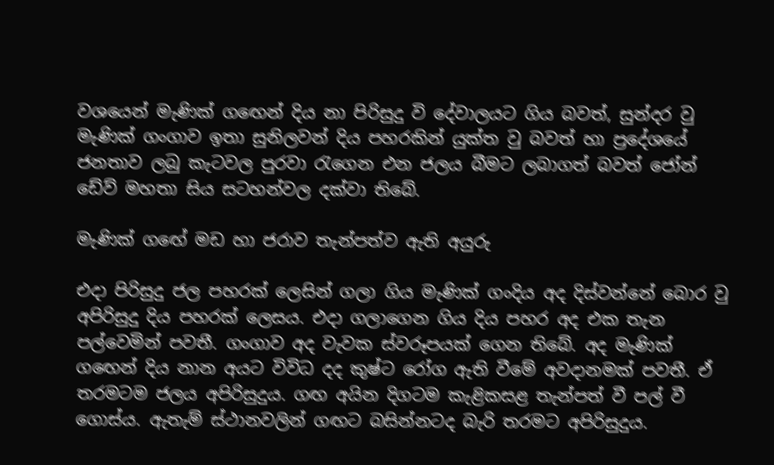වශයෙන් මැණික් ගඟෙන් දිය නා පිරිසුදු වි දේවාලයට ගිය බවත්, සුන්දර වු මැණික් ගංගාව ඉතා සුනිලවන් දිය පහරකින් යුක්ත වු බවත් හා ප්‍රදේශයේ ජනතාව ලබු කැටවල පුරවා රැගෙන එන ජලය බීමට ලබාගත් බවත් ජෝන් ඩේව් මහතා සිය සටහන්වල දක්වා තිබේ.

මැණික් ගඟේ මඩ හා ජරාව තැන්පත්ව ඇති අයුරු

එදා පිරිසුදු ජල පහරක් ලෙසින් ගලා ගිය මැණික් ගංදිය අද දිස්වන්නේ බොර වු අපිරිසුදු දිය පහරක් ලෙසය. එදා ගලාගෙන ගිය දිය පහර අද එක තැන පල්වෙමින් පවතී. ගංගාව අද වැවක ස්වරූපයක් ගෙන තිබේ. අද මැණික් ගඟෙන් දිය නාන අයට විවිධ දද කුෂ්ට රෝග ඇති වීමේ අවදානමක් පවතී. ඒ තරමටම ජලය අපිරිසුදුය. ගඟ අයින දිගටම කැළිකසළ තැන්පත් වී පල් වී ගොස්ය. ඇතැම් ස්ථානවලින් ගඟට බසින්නටද බැරි තරමට අපිරිසුදුය.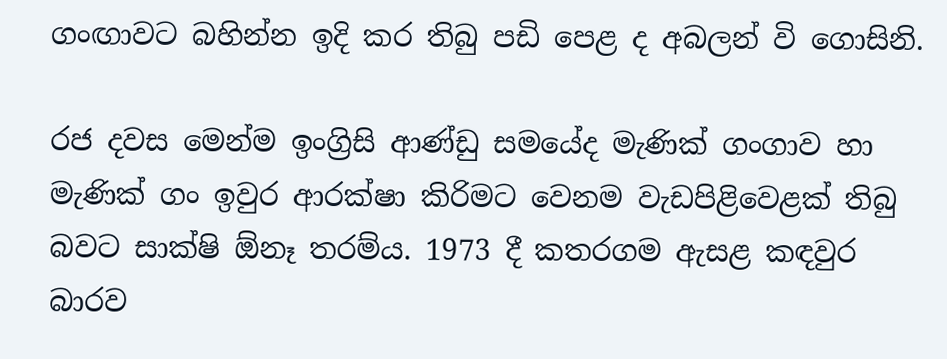ගංඟාවට බහින්න ඉදි කර තිබු පඩි පෙළ ද අබලන් වි ගොසිනි.

රජ දවස මෙන්ම ඉංග්‍රිසි ආණ්ඩු සමයේද මැණික් ගංගාව හා මැණික් ගං ඉවුර ආරක්ෂා කිරිමට වෙනම වැඩපිළිවෙළක් තිබු බවට සාක්ෂි ඕනෑ තරම්ය. 1973 දී කතරගම ඇසළ කඳවුර බාරව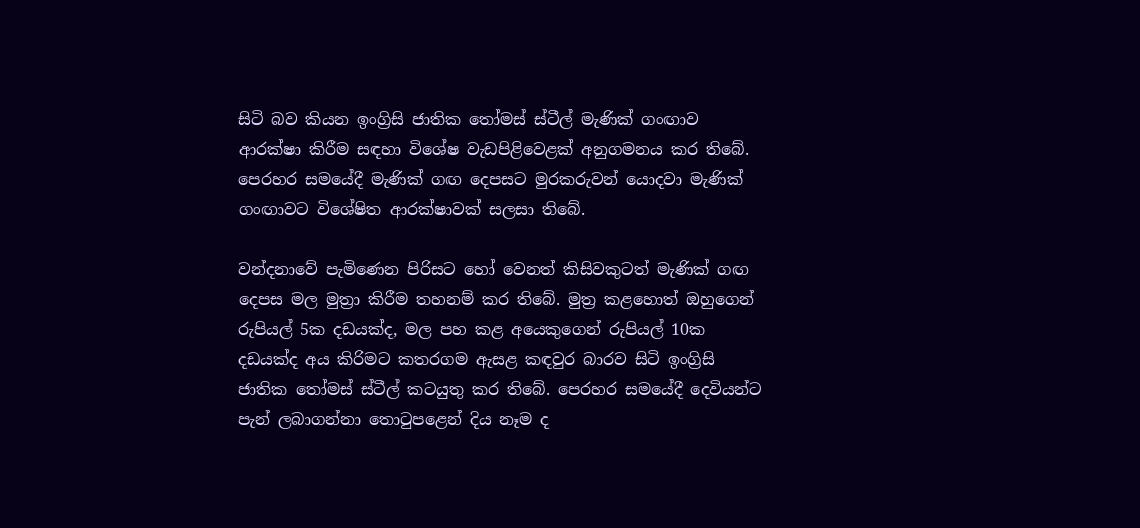සිටි බව කියන ඉංග්‍රිසි ජාතික තෝමස් ස්ටීල් මැණික් ගංඟාව ආරක්ෂා කිරීම සඳහා විශේෂ වැඩපිළිවෙළක් අනුගමනය කර තිබේ. පෙරහර සමයේදී මැණික් ගඟ දෙපසට මුරකරුවන් යොදවා මැණික් ගංඟාවට විශේෂිත ආරක්ෂාවක් සලසා තිබේ.

වන්දනාවේ පැමිණෙන පිරිසට හෝ වෙනත් කිසිවකුටත් මැණික් ගඟ දෙපස මල මුත්‍රා කිරීම තහනම් කර තිබේ. මුත්‍ර කළහොත් ඔහුගෙන් රුපියල් 5ක දඩයක්ද, මල පහ කළ අයෙකුගෙන් රුපියල් 10ක දඩයක්ද අය කිරිමට කතරගම ඇසළ කඳවුර බාරව සිටි ඉංග්‍රිසි ජාතික තෝමස් ස්ටීල් කටයුතු කර තිබේ. පෙරහර සමයේදී දෙවියන්ට පැන් ලබාගන්නා තොටුපළෙන් දිය නෑම ද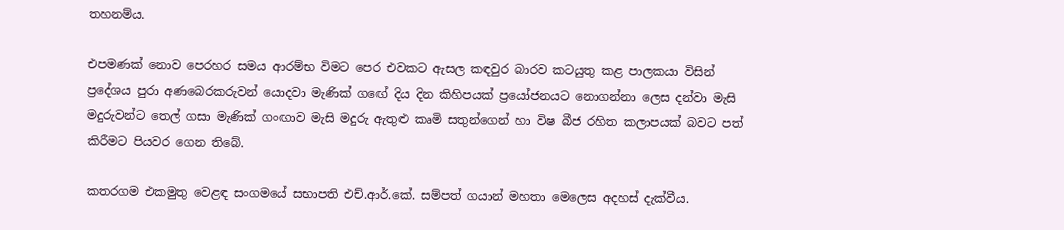තහනම්ය.

එපමණක් නොව පෙරහර සමය ආරම්භ විමට පෙර එවකට ඇසල කඳවුර බාරව කටයුතු කළ පාලකයා විසින් ප්‍රදේශය පුරා අණබෙරකරුවන් යොදවා මැණික් ගඟේ දිය දින කිහිපයක් ප්‍රයෝජනයට නොගන්නා ලෙස දන්වා මැසි මදුරුවන්ට තෙල් ගසා මැණික් ගංඟාව මැසි මදුරු ඇතුළු කෘමි සතුන්ගෙන් හා විෂ බීජ රහිත කලාපයක් බවට පත් කිරීමට පියවර ගෙන තිබේ.

කතරගම එකමුතු වෙළඳ සංගමයේ සභාපති එච්.ආර්.කේ. සම්පත් ගයාන් මහතා මෙලෙස අදහස් දැක්වීය.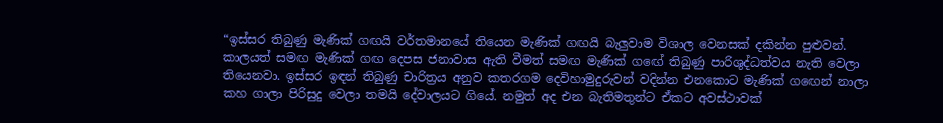“ඉස්සර තිබුණු මැණික් ගඟයි වර්තමානයේ තියෙන මැණික් ගඟයි බැලුවාම විශාල වෙනසක් දකින්න පුළුවන්. කාලයත් සමඟ මැණික් ගඟ දෙපස ජනාවාස ඇති වීමත් සමඟ මැණික් ගඟේ තිබුණු පාරිශුද්ධත්වය නැති වෙලා තියෙනවා. ඉස්සර ඉඳන් තිබුණු චාරිත්‍රය අනුව කතරගම දෙවිහාමුදුරුවන් වදින්න එනකොට මැණික් ගඟෙන් නාලා කහ ගාලා පිරිසුදු වෙලා තමයි දේවාලයට ගියේ. නමුත් අද එන බැතිමතුන්ට ඒකට අවස්ථාවක්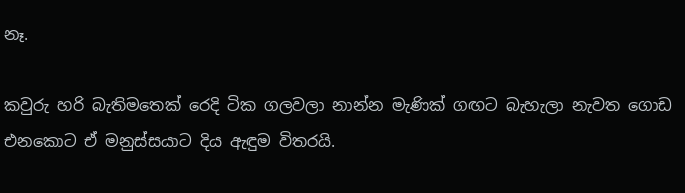නෑ.

කවුරු හරි බැතිමතෙක් රෙදි ටික ගලවලා නාන්න මැණික් ගඟට බැහැලා නැවත ගොඩ එනකොට ඒ මනුස්සයාට දිය ඇඳුම විතරයි.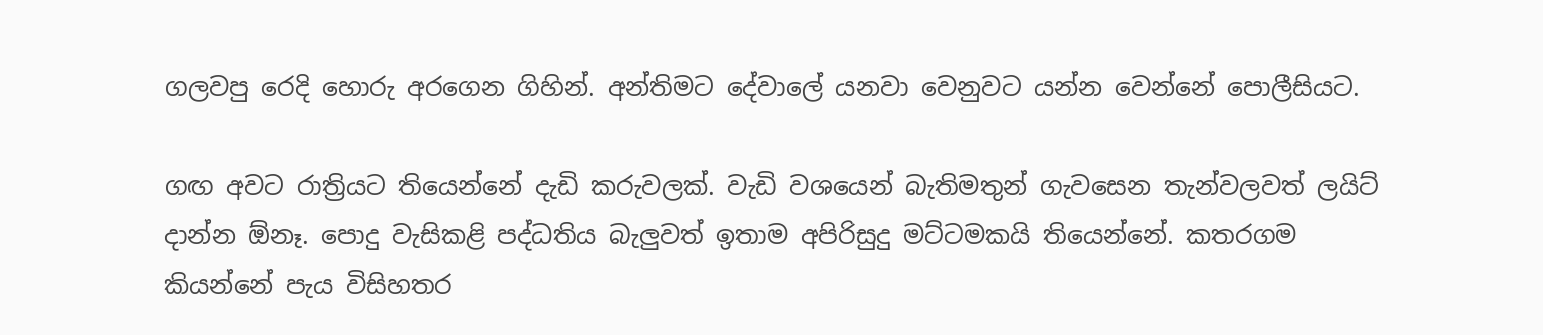ගලවපු රෙදි හොරු අරගෙන ගිහින්. අන්තිමට දේවාලේ යනවා වෙනුවට යන්න වෙන්නේ පොලීසියට.

ගඟ අවට රාත්‍රියට තියෙන්නේ දැඩි කරුවලක්. වැඩි වශයෙන් බැතිමතුන් ගැවසෙන තැන්වලවත් ලයිට් දාන්න ඕනෑ. පොදු වැසිකළි පද්ධතිය බැලුවත් ඉතාම අපිරිසුදු මට්ටමකයි තියෙන්නේ. කතරගම කියන්නේ පැය විසිහතර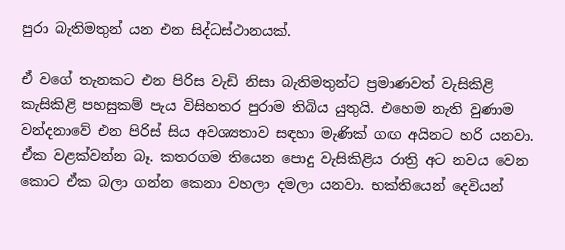පුරා බැතිමතුන් යන එන සිද්ධස්ථානයක්.

ඒ වගේ තැනකට එන පිරිස වැඩි නිසා බැතිමතුන්ට ප්‍රමාණවත් වැසිකිළි කැසිකිළි පහසුකම් පැය විසිහතර පුරාම තිබිය යුතුයි. එහෙම නැති වුණාම වන්දනාවේ එන පිරිස් සිය අවශ්‍යතාව සඳහා මැණික් ගඟ අයිනට හරි යනවා. ඒක වළක්වන්න බෑ. කතරගම තියෙන පොදු වැසිකිළිය රාත්‍රි අට නවය වෙන කොට ඒක බලා ගන්න කෙනා වහලා දමලා යනවා. භක්තියෙන් දෙවියන්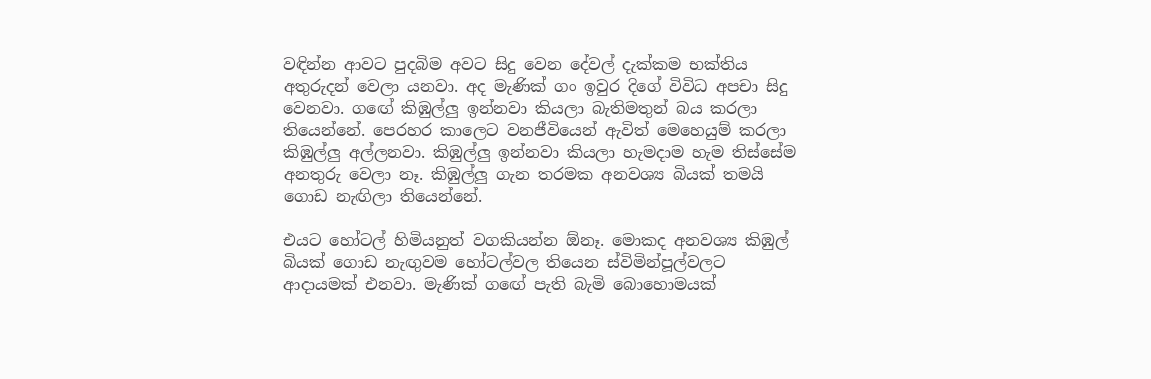වඳින්න ආවට පුදබිම අවට සිදු වෙන දේවල් දැක්කම භක්තිය අතුරුදන් වෙලා යනවා. අද මැණික් ගං ඉවුර දිගේ විවිධ අපචා සිදු වෙනවා. ගඟේ කිඹුල්ලු ඉන්නවා කියලා බැතිමතුන් බය කරලා තියෙන්නේ. පෙරහර කාලෙට වනජීවියෙන් ඇවිත් මෙහෙයුම් කරලා කිඹුල්ලු අල්ලනවා. කිඹුල්ලු ඉන්නවා කියලා හැමදාම හැම තිස්සේම අනතුරු වෙලා නෑ. කිඹුල්ලු ගැන තරමක අනවශ්‍ය බියක් තමයි ගොඩ නැඟිලා තියෙන්නේ.

එයට හෝටල් හිමියනුත් වගකියන්න ඕනෑ. මොකද අනවශ්‍ය කිඹුල් බියක් ගොඩ නැඟුවම හෝටල්වල තියෙන ස්විමින්පූල්වලට ආදායමක් එනවා. මැණික් ගඟේ පැති බැමි බොහොමයක්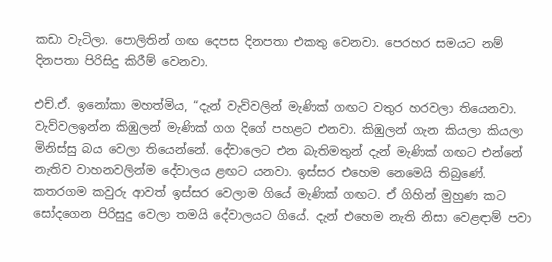කඩා වැටිලා. පොලිතින් ගඟ දෙපස දිනපතා එකතු වෙනවා. පෙරහර සමයට නම් දිනපතා පිරිසිදු කිරීම් වෙනවා.

එච්.ඒ. ඉනෝකා මහත්මිය, “දැන් වැව්වලින් මැණික් ගඟට වතුර හරවලා තියෙනවා. වැව්වලඉන්න කිඹුලන් මැණික් ගග දිගේ පහළට එනවා. කිඹුලන් ගැන කියලා කියලා මිනිස්සු බය වෙලා තියෙන්නේ. දේවාලෙට එන බැතිමතුන් දැන් මැණික් ගඟට එන්නේ නැතිව වාහනවලින්ම දේවාලය ළඟට යනවා. ඉස්සර එහෙම නෙමෙයි තිබුණේ. කතරගම කවුරු ආවත් ඉස්සර වෙලාම ගියේ මැණික් ගඟට. ඒ ගිහින් මුහුණ කට සෝදගෙන පිරිසුදු වෙලා තමයි දේවාලයට ගියේ. දැන් එහෙම නැති නිසා වෙළඳාම් පවා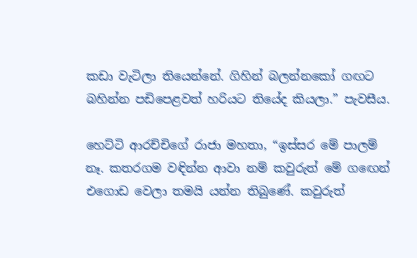කඩා වැටිලා තියෙන්නේ. ගිහින් බලන්නකෝ ගඟට බහින්න පඩිපෙළවත් හරියට තියේද කියලා.” පැවසීය.

හෙට්ටි ආරච්චිගේ රාජා මහතා, “ඉස්සර මේ පාලම් නෑ. කතරගම වඳින්න ආවා නම් කවුරුත් මේ ගඟෙන් එගොඩ වෙලා තමයි යන්න තිබුණේ. කවුරුත්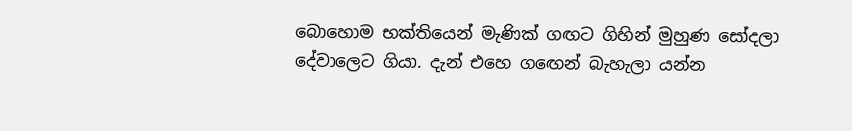බොහොම භක්තියෙන් මැණික් ගඟට ගිහින් මුහුණ සෝදලා දේවාලෙට ගියා. දැන් එහෙ ගඟෙන් බැහැලා යන්න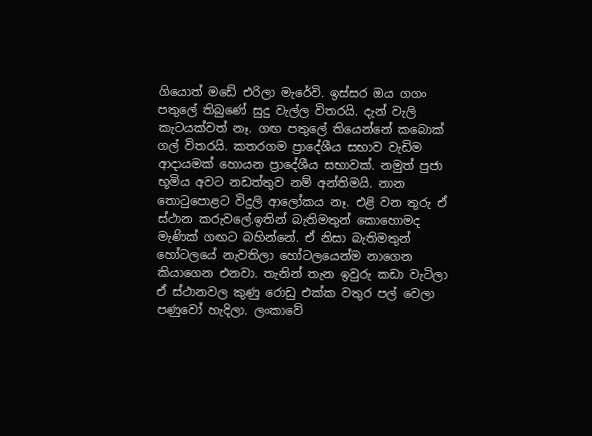ගියොත් මඩේ එරිලා මැරේවි. ඉස්සර ඔය ගගං පතුලේ තිබුණේ සුදු වැල්ල විතරයි. දැන් වැලි කැටයක්වත් නෑ. ගඟ පතුලේ තියෙන්නේ කබොක් ගල් විතරයි. කතරගම ප්‍රාදේශීය සභාව වැඩිම ආදායමක් හොයන ප්‍රාදේශීය සභාවක්. නමුත් පුජා භූමිය අවට නඩත්තුව නම් අන්තිමයි. නාන තොටුපොළට විදුලි ආලෝකය නෑ. එළි වන තුරු ඒ ස්ථාන කරුවලේ.ඉතින් බැතිමතුන් කොහොමද මැණික් ගඟට බහින්නේ. ඒ නිසා බැතිමතුන් හෝටලයේ නැවතිලා හෝටලයෙන්ම නාගෙන කියාගෙන එනවා. තැනින් තැන ඉවුරු කඩා වැටිලා ඒ ස්ථානවල කුණු රොඩු එක්ක වතුර පල් වෙලා පණුවෝ හැදිලා. ලංකාවේ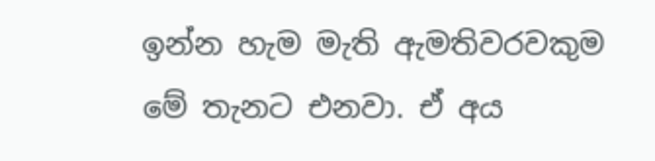ඉන්න හැම මැති ඇමතිවරවකුම මේ තැනට එනවා. ඒ අය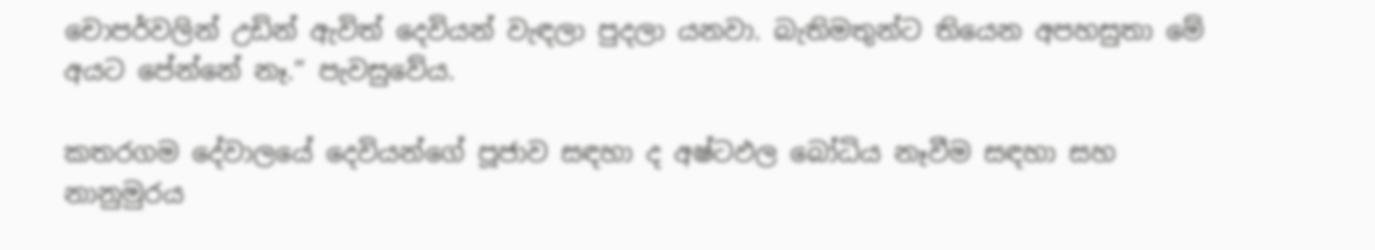චොපර්වලින් උඩින් ඇවිත් දෙවියන් වැඳලා පුදලා යනවා. බැතිමතුන්ට තියෙන අපහසුතා මේ අයට පේන්නේ නෑ.” පැවසුවේය.

කතරගම දේවාලයේ දෙවියන්ගේ පූජාව සඳහා ද අෂ්ටඵල බෝධිය නෑවීම සඳහා සහ නානුමුරය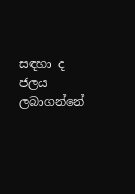සඳහා ද ජලය ලබාගන්නේ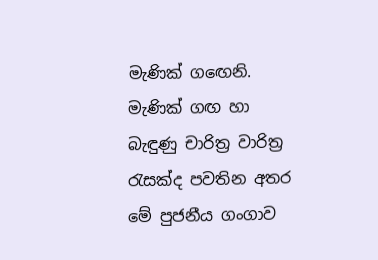මැණික් ගඟෙනි. මැණික් ගඟ හා බැඳුණු චාරිත්‍ර වාරිත්‍ර රැසක්ද පවතින අතර මේ පුජනීය ගංගාව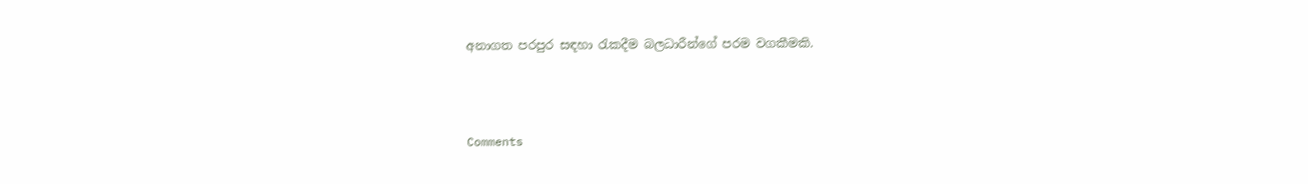අනාගත පරපුර සඳහා රැකදීම බලධාරීන්ගේ පරම වගකීමකි.



Comments